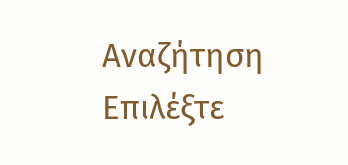Αναζήτηση
Επιλέξτε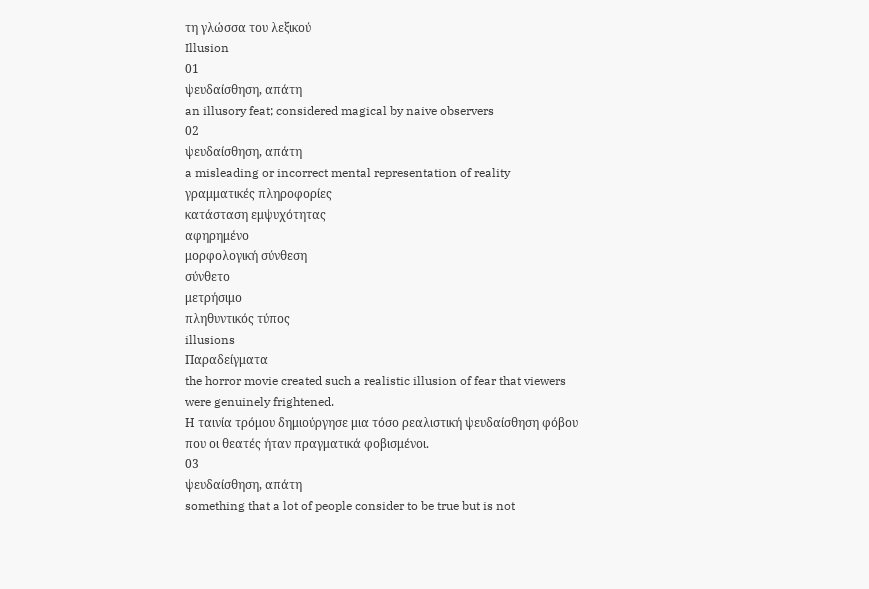τη γλώσσα του λεξικού
Illusion
01
ψευδαίσθηση, απάτη
an illusory feat; considered magical by naive observers
02
ψευδαίσθηση, απάτη
a misleading or incorrect mental representation of reality
γραμματικές πληροφορίες
κατάσταση εμψυχότητας
αφηρημένο
μορφολογική σύνθεση
σύνθετο
μετρήσιμο
πληθυντικός τύπος
illusions
Παραδείγματα
the horror movie created such a realistic illusion of fear that viewers were genuinely frightened.
Η ταινία τρόμου δημιούργησε μια τόσο ρεαλιστική ψευδαίσθηση φόβου που οι θεατές ήταν πραγματικά φοβισμένοι.
03
ψευδαίσθηση, απάτη
something that a lot of people consider to be true but is not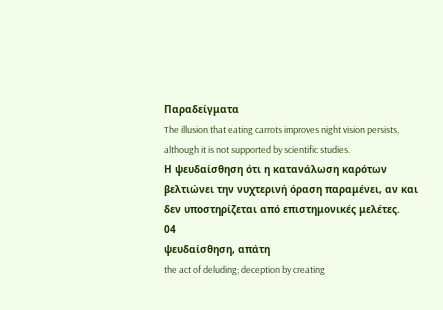Παραδείγματα
The illusion that eating carrots improves night vision persists, although it is not supported by scientific studies.
Η ψευδαίσθηση ότι η κατανάλωση καρότων βελτιώνει την νυχτερινή όραση παραμένει, αν και δεν υποστηρίζεται από επιστημονικές μελέτες.
04
ψευδαίσθηση, απάτη
the act of deluding; deception by creating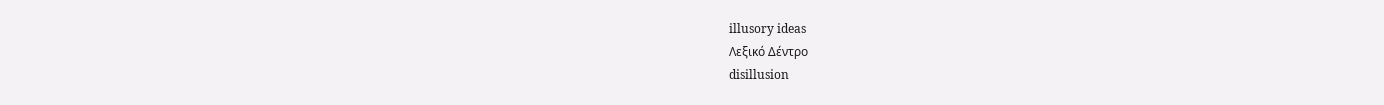illusory ideas
Λεξικό Δέντρο
disillusion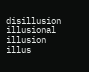disillusion
illusional
illusion
illus